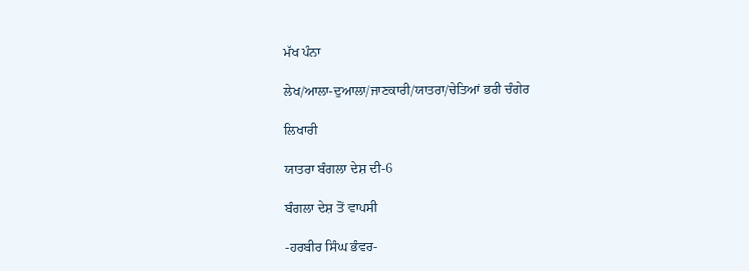ਮੱਖ ਪੰਨਾ

ਲੇਖ/ਆਲਾ-ਦੁਆਲਾ/ਜਾਣਕਾਰੀ/ਯਾਤਰਾ/ਚੇਤਿਆਂ ਭਰੀ ਚੰਗੇਰ

ਲਿਖਾਰੀ

ਯਾਤਰਾ ਬੰਗਲਾ ਦੇਸ਼ ਦੀ-6

ਬੰਗਲਾ ਦੇਸ਼ ਤੋਂ ਵਾਪਸੀ

-ਹਰਬੀਰ ਸਿੰਘ ਭੰਵਰ-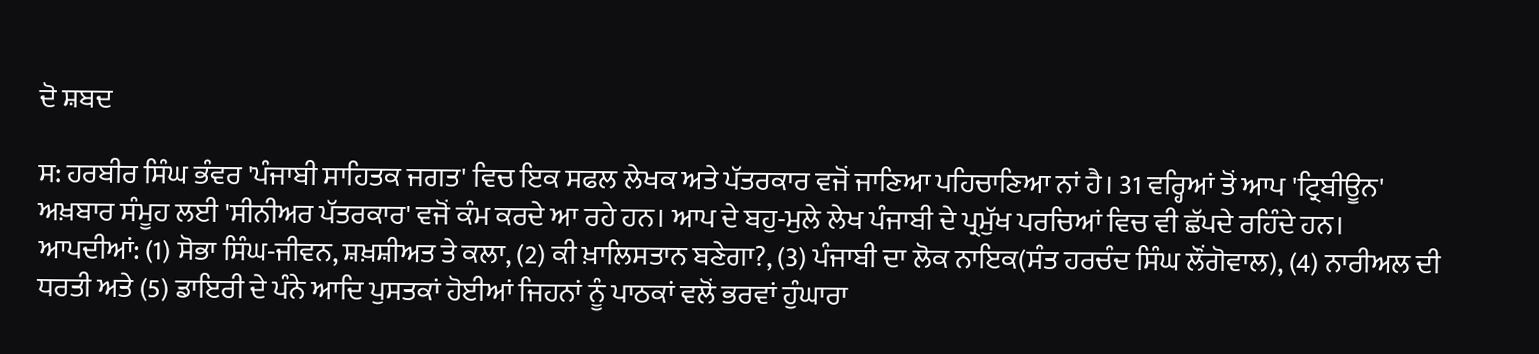ਦੋ ਸ਼ਬਦ

ਸ: ਹਰਬੀਰ ਸਿੰਘ ਭੰਵਰ 'ਪੰਜਾਬੀ ਸਾਹਿਤਕ ਜਗਤ' ਵਿਚ ਇਕ ਸਫਲ ਲੇਖਕ ਅਤੇ ਪੱਤਰਕਾਰ ਵਜੋਂ ਜਾਣਿਆ ਪਹਿਚਾਣਿਆ ਨਾਂ ਹੈ। 31 ਵਰ੍ਹਿਆਂ ਤੋਂ ਆਪ 'ਟ੍ਰਿਬੀਊਨ' ਅਖ਼ਬਾਰ ਸੰਮੂਹ ਲਈ 'ਸੀਨੀਅਰ ਪੱਤਰਕਾਰ' ਵਜੋਂ ਕੰਮ ਕਰਦੇ ਆ ਰਹੇ ਹਨ। ਆਪ ਦੇ ਬਹੁ-ਮੁਲੇ ਲੇਖ ਪੰਜਾਬੀ ਦੇ ਪ੍ਰਮੁੱਖ ਪਰਚਿਆਂ ਵਿਚ ਵੀ ਛੱਪਦੇ ਰਹਿੰਦੇ ਹਨ। ਆਪਦੀਆਂ: (1) ਸੋਭਾ ਸਿੰਘ-ਜੀਵਨ, ਸ਼ਖ਼ਸ਼ੀਅਤ ਤੇ ਕਲਾ, (2) ਕੀ ਖ਼ਾਲਿਸਤਾਨ ਬਣੇਗਾ?, (3) ਪੰਜਾਬੀ ਦਾ ਲੋਕ ਨਾਇਕ(ਸੰਤ ਹਰਚੰਦ ਸਿੰਘ ਲੌਂਗੋਵਾਲ), (4) ਨਾਰੀਅਲ ਦੀ ਧਰਤੀ ਅਤੇ (5) ਡਾਇਰੀ ਦੇ ਪੰਨੇ ਆਦਿ ਪੁਸਤਕਾਂ ਹੋਈਆਂ ਜਿਹਨਾਂ ਨੂੰ ਪਾਠਕਾਂ ਵਲੋਂ ਭਰਵਾਂ ਹੁੰਘਾਰਾ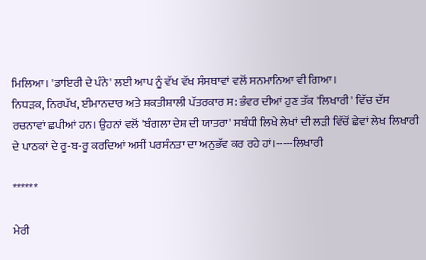ਮਿਲਿਆ। 'ਡਾਇਰੀ ਦੇ ਪੰਨੇ' ਲਈ ਆਪ ਨੂੰ ਵੱਖ ਵੱਖ ਸੰਸਥਾਵਾਂ ਵਲੋਂ ਸਨਮਾਨਿਆ ਵੀ ਗਿਆ।
ਨਿਧੜਕ, ਨਿਰਪੱਖ, ਈਮਾਨਦਾਰ ਅਤੇ ਸ਼ਕਤੀਸ਼ਾਲੀ ਪੱਤਰਕਾਰ ਸ: ਭੰਵਰ ਦੀਆਂ ਹੁਣ ਤੱਕ 'ਲਿਖਾਰੀ' ਵਿੱਚ ਦੱਸ ਰਚਨਾਵਾਂ ਛਪੀਆਂ ਹਨ। ਉਹਨਾਂ ਵਲੋਂ 'ਬੰਗਲਾ ਦੇਸ਼ ਦੀ ਯਾਤਰਾ' ਸਬੰਧੀ ਲਿਖੇ ਲੇਖਾਂ ਦੀ ਲੜੀ ਵਿੱਚੋਂ ਛੇਵਾਂ ਲੇਖ ਲਿਖਾਰੀ ਦੇ ਪਾਠਕਾਂ ਦੇ ਰੂ-ਬ-ਰੂ ਕਰਦਿਆਂ ਅਸੀਂ ਪਰਸੰਨਤਾ ਦਾ ਅਨੁਭੱਵ ਕਰ ਰਹੇ ਹਾਂ।-----ਲਿਖਾਰੀ

******

ਮੇਰੀ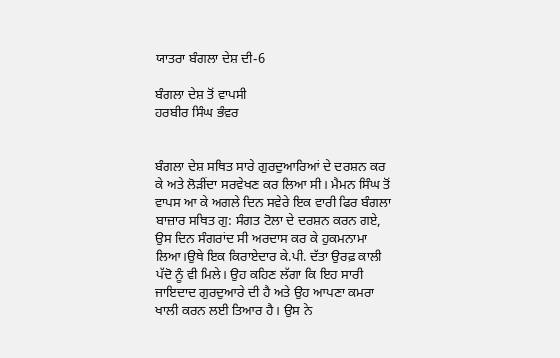ਯਾਤਰਾ ਬੰਗਲਾ ਦੇਸ਼ ਦੀ-6

ਬੰਗਲਾ ਦੇਸ਼ ਤੋਂ ਵਾਪਸੀ
ਹਰਬੀਰ ਸਿੰਘ ਭੰਵਰ


ਬੰਗਲਾ ਦੇਸ਼ ਸਥਿਤ ਸਾਰੇ ਗੁਰਦੁਆਰਿਆਂ ਦੇ ਦਰਸ਼ਨ ਕਰ ਕੇ ਅਤੇ ਲੋੜੀਂਦਾ ਸਰਵੇਖਣ ਕਰ ਲਿਆ ਸੀ। ਮੈਮਨ ਸਿੰਘ ਤੋਂ ਵਾਪਸ ਆ ਕੇ ਅਗਲੇ ਦਿਨ ਸਵੇਰੇ ਇਕ ਵਾਰੀ ਫਿਰ ਬੰਗਲਾ ਬਾਜ਼ਾਰ ਸਥਿਤ ਗੁ: ਸੰਗਤ ਟੋਲਾ ਦੇ ਦਰਸ਼ਨ ਕਰਨ ਗਏ, ਉਸ ਦਿਨ ਸੰਗਰਾਂਦ ਸੀ ਅਰਦਾਸ ਕਰ ਕੇ ਹੁਕਮਨਾਮਾ ਲਿਆ।ਉਥੇ ਇਕ ਕਿਰਾਏਦਾਰ ਕੇ.ਪੀ. ਦੱਤਾ ਉਰਫ਼ ਕਾਲੀ ਪੱਦੋ ਨੂੰ ਵੀ ਮਿਲੇ। ਉਹ ਕਹਿਣ ਲੱਗਾ ਕਿ ਇਹ ਸਾਰੀ ਜਾਇਦਾਦ ਗੁਰਦੁਆਰੇ ਦੀ ਹੈ ਅਤੇ ਉਹ ਆਪਣਾ ਕਮਰਾ ਖਾਲੀ ਕਰਨ ਲਈ ਤਿਆਰ ਹੈ। ਉਸ ਨੇ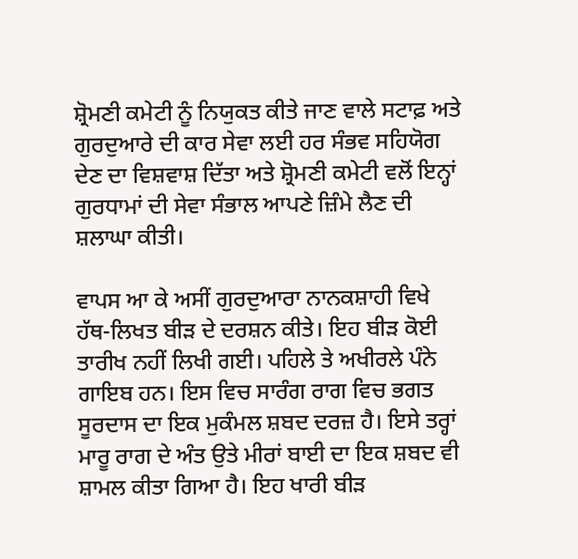ਸ਼੍ਰੋਮਣੀ ਕਮੇਟੀ ਨੂੰ ਨਿਯੁਕਤ ਕੀਤੇ ਜਾਣ ਵਾਲੇ ਸਟਾਫ਼ ਅਤੇ ਗੁਰਦੁਆਰੇ ਦੀ ਕਾਰ ਸੇਵਾ ਲਈ ਹਰ ਸੰਭਵ ਸਹਿਯੋਗ ਦੇਣ ਦਾ ਵਿਸ਼ਵਾਸ਼ ਦਿੱਤਾ ਅਤੇ ਸ਼੍ਰੋਮਣੀ ਕਮੇਟੀ ਵਲੋਂ ਇਨ੍ਹਾਂ ਗੁਰਧਾਮਾਂ ਦੀ ਸੇਵਾ ਸੰਭਾਲ ਆਪਣੇ ਜ਼ਿੰਮੇ ਲੈਣ ਦੀ ਸ਼ਲਾਘਾ ਕੀਤੀ।

ਵਾਪਸ ਆ ਕੇ ਅਸੀਂ ਗੁਰਦੁਆਰਾ ਨਾਨਕਸ਼ਾਹੀ ਵਿਖੇ ਹੱਥ-ਲਿਖਤ ਬੀੜ ਦੇ ਦਰਸ਼ਨ ਕੀਤੇ। ਇਹ ਬੀੜ ਕੋਈ ਤਾਰੀਖ ਨਹੀਂ ਲਿਖੀ ਗਈ। ਪਹਿਲੇ ਤੇ ਅਖੀਰਲੇ ਪੰਨੇ ਗਾਇਬ ਹਨ। ਇਸ ਵਿਚ ਸਾਰੰਗ ਰਾਗ ਵਿਚ ਭਗਤ ਸੂਰਦਾਸ ਦਾ ਇਕ ਮੁਕੰਮਲ ਸ਼ਬਦ ਦਰਜ਼ ਹੈ। ਇਸੇ ਤਰ੍ਹਾਂ ਮਾਰੂ ਰਾਗ ਦੇ ਅੰਤ ਉਤੇ ਮੀਰਾਂ ਬਾਈ ਦਾ ਇਕ ਸ਼ਬਦ ਵੀ ਸ਼ਾਮਲ ਕੀਤਾ ਗਿਆ ਹੈ। ਇਹ ਖਾਰੀ ਬੀੜ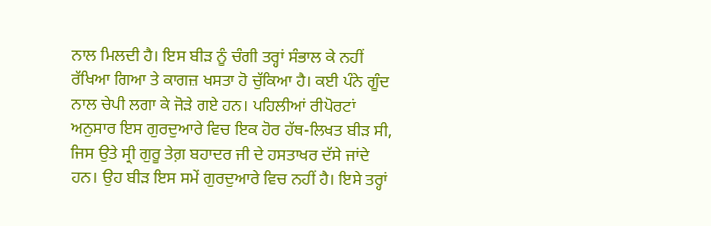ਨਾਲ ਮਿਲਦੀ ਹੈ। ਇਸ ਬੀੜ ਨੂੰ ਚੰਗੀ ਤਰ੍ਹਾਂ ਸੰਭਾਲ ਕੇ ਨਹੀਂ ਰੱਖਿਆ ਗਿਆ ਤੇ ਕਾਗਜ਼ ਖਸਤਾ ਹੋ ਚੁੱਕਿਆ ਹੈ। ਕਈ ਪੰਨੇ ਗੂੰਦ ਨਾਲ ਚੇਪੀ ਲਗਾ ਕੇ ਜੋੜੇ ਗਏ ਹਨ। ਪਹਿਲੀਆਂ ਰੀਪੋਰਟਾਂ ਅਨੁਸਾਰ ਇਸ ਗੁਰਦੁਆਰੇ ਵਿਚ ਇਕ ਹੋਰ ਹੱਥ-ਲਿਖਤ ਬੀੜ ਸੀ, ਜਿਸ ਉਤੇ ਸ੍ਰੀ ਗੁਰੂ ਤੇਗ਼ ਬਹਾਦਰ ਜੀ ਦੇ ਹਸਤਾਖਰ ਦੱਸੇ ਜਾਂਦੇ ਹਨ। ਉਹ ਬੀੜ ਇਸ ਸਮੇਂ ਗੁਰਦੁਆਰੇ ਵਿਚ ਨਹੀਂ ਹੈ। ਇਸੇ ਤਰ੍ਹਾਂ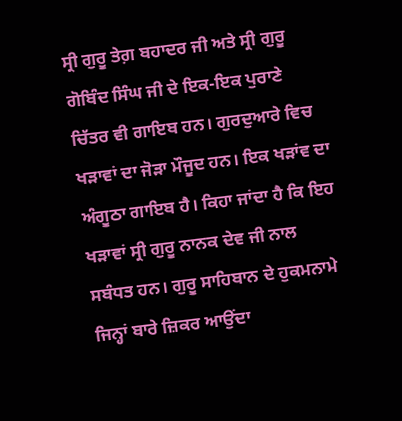ਸ੍ਰੀ ਗੁਰੂ ਤੇਗ਼ ਬਹਾਦਰ ਜੀ ਅਤੇ ਸ੍ਰੀ ਗੁਰੂ ਗੋਬਿੰਦ ਸਿੰਘ ਜੀ ਦੇ ਇਕ-ਇਕ ਪੁਰਾਣੇ ਚਿੱਤਰ ਵੀ ਗਾਇਬ ਹਨ। ਗੁਰਦੁਆਰੇ ਵਿਚ ਖੜਾਵਾਂ ਦਾ ਜੋੜਾ ਮੌਜੂਦ ਹਨ। ਇਕ ਖੜਾਂਵ ਦਾ ਅੰਗੂਠਾ ਗਾਇਬ ਹੈ। ਕਿਹਾ ਜਾਂਦਾ ਹੈ ਕਿ ਇਹ ਖੜਾਵਾਂ ਸ੍ਰੀ ਗੁਰੂ ਨਾਨਕ ਦੇਵ ਜੀ ਨਾਲ ਸਬੰਧਤ ਹਨ। ਗੁਰੂ ਸਾਹਿਬਾਨ ਦੇ ਹੁਕਮਨਾਮੇ ਜਿਨ੍ਹਾਂ ਬਾਰੇ ਜ਼ਿਕਰ ਆਉਂਦਾ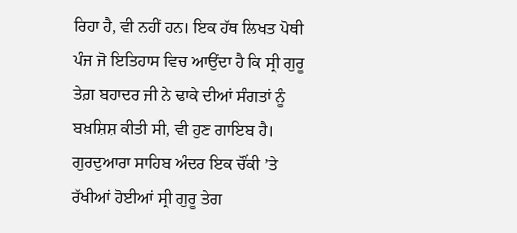ਰਿਹਾ ਹੈ, ਵੀ ਨਹੀਂ ਹਨ। ਇਕ ਹੱਥ ਲਿਖਤ ਪੋਥੀ ਪੰਜ ਜੋ ਇਤਿਹਾਸ ਵਿਚ ਆਉਂਦਾ ਹੈ ਕਿ ਸ੍ਰੀ ਗੁਰੂ ਤੇਗ਼ ਬਹਾਦਰ ਜੀ ਨੇ ਢਾਕੇ ਦੀਆਂ ਸੰਗਤਾਂ ਨੂੰ ਬਖ਼ਸ਼ਿਸ਼ ਕੀਤੀ ਸੀ, ਵੀ ਹੁਣ ਗਾਇਬ ਹੈ।
ਗੁਰਦੁਆਰਾ ਸਾਹਿਬ ਅੰਦਰ ਇਕ ਚੌਂਕੀ ’ਤੇ ਰੱਖੀਆਂ ਹੋਈਆਂ ਸ੍ਰੀ ਗੁਰੂ ਤੇਗ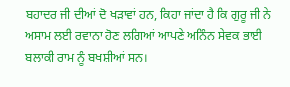ਬਹਾਦਰ ਜੀ ਦੀਆਂ ਦੋ ਖੜਾਵਾਂ ਹਨ, ਕਿਹਾ ਜਾਂਦਾ ਹੈ ਕਿ ਗੁਰੂ ਜੀ ਨੇ ਅਸਾਮ ਲਈ ਰਵਾਨਾ ਹੋਣ ਲਗਿਆਂ ਆਪਣੇ ਅਨਿੰਨ ਸੇਵਕ ਭਾਈ ਬਲਾਕੀ ਰਾਮ ਨੂੰ ਬਖਸ਼ੀਆਂ ਸਨ।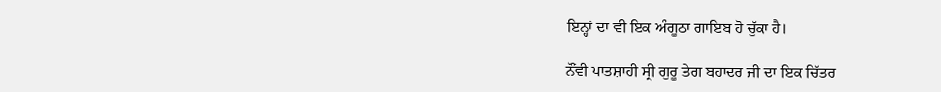ਇਨ੍ਹਾਂ ਦਾ ਵੀ ਇਕ ਅੰਗੂਠਾ ਗਾਇਬ ਹੋ ਚੁੱਕਾ ਹੈ।

ਨੌਂਵੀ ਪਾਤਸ਼ਾਹੀ ਸ੍ਰੀ ਗੁਰੂ ਤੇਗ ਬਹਾਦਰ ਜੀ ਦਾ ਇਕ ਚਿੱਤਰ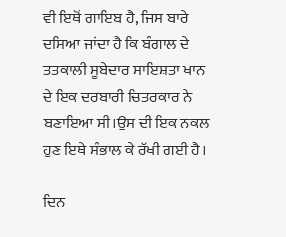ਵੀ ਇਥੋਂ ਗਾਇਬ ਹੈ, ਜਿਸ ਬਾਰੇ ਦਸਿਆ ਜਾਂਦਾ ਹੈ ਕਿ ਬੰਗਾਲ ਦੇ ਤਤਕਾਲੀ ਸੂਬੇਦਾਰ ਸਾਇਸ਼ਤਾ ਖਾਨ ਦੇ ਇਕ ਦਰਬਾਰੀ ਚਿਤਰਕਾਰ ਨੇ ਬਣਾਇਆ ਸੀ।ਉਸ ਦੀ ਇਕ ਨਕਲ ਹੁਣ ਇਥੇ ਸੰਭਾਲ ਕੇ ਰੱਖੀ ਗਈ ਹੈ।

ਦਿਨ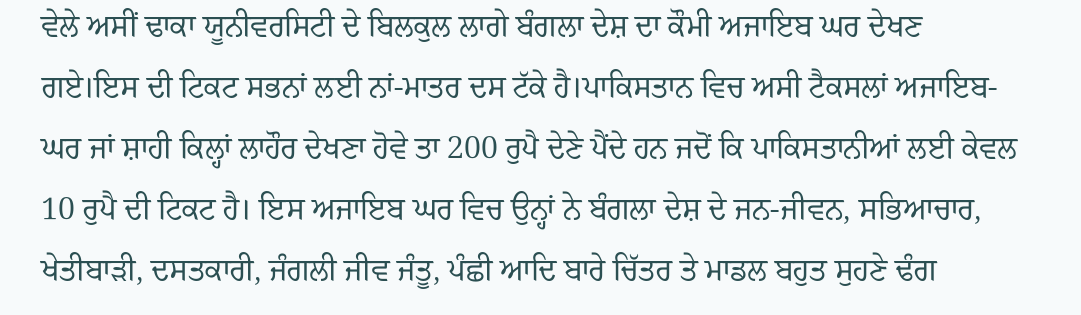ਵੇਲੇ ਅਸੀਂ ਢਾਕਾ ਯੂਨੀਵਰਸਿਟੀ ਦੇ ਬਿਲਕੁਲ ਲਾਗੇ ਬੰਗਲਾ ਦੇਸ਼ ਦਾ ਕੌਮੀ ਅਜਾਇਬ ਘਰ ਦੇਖਣ ਗਏ।ਇਸ ਦੀ ਟਿਕਟ ਸਭਨਾਂ ਲਈ ਨਾਂ-ਮਾਤਰ ਦਸ ਟੱਕੇ ਹੈ।ਪਾਕਿਸਤਾਨ ਵਿਚ ਅਸੀ ਟੈਕਸਲਾਂ ਅਜਾਇਬ-ਘਰ ਜਾਂ ਸ਼ਾਹੀ ਕਿਲ੍ਹਾਂ ਲਾਹੌਰ ਦੇਖਣਾ ਹੋਵੇ ਤਾ 200 ਰੁਪੈ ਦੇਣੇ ਪੈਂਦੇ ਹਨ ਜਦੋਂ ਕਿ ਪਾਕਿਸਤਾਨੀਆਂ ਲਈ ਕੇਵਲ 10 ਰੁਪੈ ਦੀ ਟਿਕਟ ਹੈ। ਇਸ ਅਜਾਇਬ ਘਰ ਵਿਚ ਉਨ੍ਹਾਂ ਨੇ ਬੰਗਲਾ ਦੇਸ਼ ਦੇ ਜਨ-ਜੀਵਨ, ਸਭਿਆਚਾਰ, ਖੇਤੀਬਾੜੀ, ਦਸਤਕਾਰੀ, ਜੰਗਲੀ ਜੀਵ ਜੰਤੂ, ਪੰਛੀ ਆਦਿ ਬਾਰੇ ਚਿੱਤਰ ਤੇ ਮਾਡਲ ਬਹੁਤ ਸੁਹਣੇ ਢੰਗ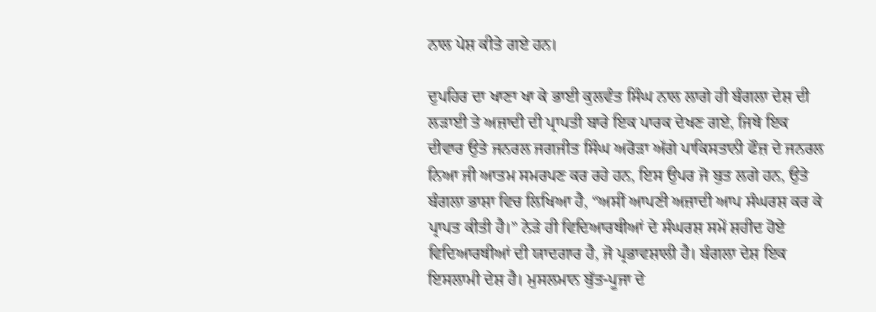ਨਾਲ ਪੇਸ਼ ਕੀਤੇ ਗਏ ਹਨ।

ਦੁਪਹਿਰ ਦਾ ਖਾਣਾ ਖਾ ਕੇ ਭਾਈ ਕੁਲਵੰਤ ਸਿੰਘ ਨਾਲ ਲਾਗੇ ਹੀ ਬੰਗਲਾ ਦੇਸ਼ ਦੀ ਲੜਾਈ ਤੇ ਅਜ਼ਾਦੀ ਦੀ ਪ੍ਰਾਪਤੀ ਬਾਰੇ ਇਕ ਪਾਰਕ ਦੇਖਣ ਗਏ, ਜਿਥੇ ਇਕ ਦੀਵਾਰ ਉਤੇ ਜਨਰਲ ਜਗਜੀਤ ਸਿੰਘ ਅਰੋੜਾ ਅੱਗੇ ਪਾਕਿਸਤਾਨੀ ਫੌਜ਼ ਦੇ ਜਨਰਲ ਨਿਆ ਜੀ ਆਤਮ ਸਮਰਪਣ ਕਰ ਰਹੇ ਹਨ, ਇਸ ਉਪਰ ਜੋ ਬੁਤ ਲਗੇ ਹਨ, ਉਤੇ ਬੰਗਲਾ ਭਾਸ਼ਾ ਵਿਚ ਲਿਖਿਆ ਹੈ, “ਅਸੀਂ ਆਪਣੀ ਅਜ਼ਾਦੀ ਆਪ ਸੰਘਰਸ਼ ਕਰ ਕੇ ਪ੍ਰਾਪਤ ਕੀਤੀ ਹੈ।” ਨੇੜੇ ਹੀ ਵਿਦਿਆਰਥੀਆਂ ਦੇ ਸੰਘਰਸ਼ ਸਮੇਂ ਸ਼ਹੀਦ ਹੋਏ ਵਿਦਿਆਰਥੀਆਂ ਦੀ ਯਾਦਗਾਰ ਹੈ, ਜੋ ਪ੍ਰਭਾਵਸ਼ਾਲੀ ਹੈ। ਬੰਗਲਾ ਦੇਸ਼ ਇਕ ਇਸਲਾਮੀ ਦੇਸ਼ ਹੈ। ਮੁਸਲਮਾਨ ਬੁੱਤ-ਪੂਜਾ ਦੇ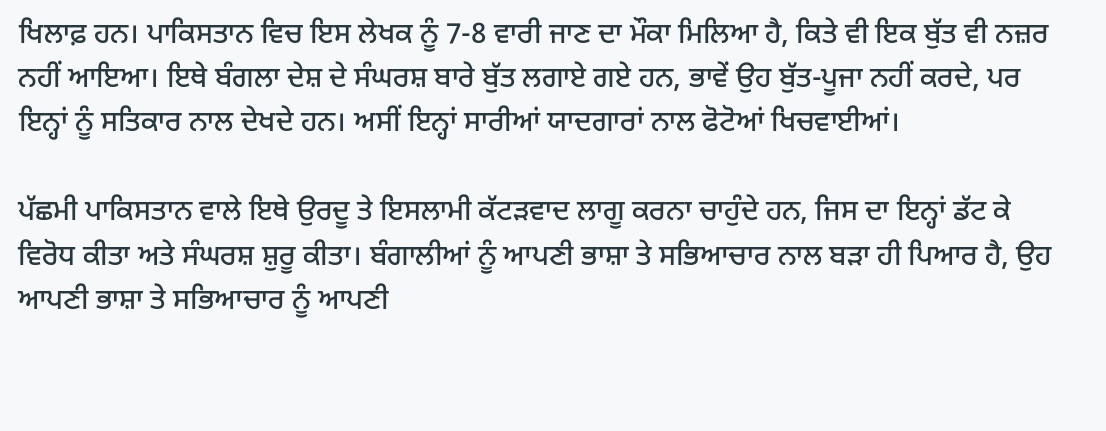ਖਿਲਾਫ਼ ਹਨ। ਪਾਕਿਸਤਾਨ ਵਿਚ ਇਸ ਲੇਖਕ ਨੂੰ 7-8 ਵਾਰੀ ਜਾਣ ਦਾ ਮੌਕਾ ਮਿਲਿਆ ਹੈ, ਕਿਤੇ ਵੀ ਇਕ ਬੁੱਤ ਵੀ ਨਜ਼ਰ ਨਹੀਂ ਆਇਆ। ਇਥੇ ਬੰਗਲਾ ਦੇਸ਼ ਦੇ ਸੰਘਰਸ਼ ਬਾਰੇ ਬੁੱਤ ਲਗਾਏ ਗਏ ਹਨ, ਭਾਵੇਂ ਉਹ ਬੁੱਤ-ਪੂਜਾ ਨਹੀਂ ਕਰਦੇ, ਪਰ ਇਨ੍ਹਾਂ ਨੂੰ ਸਤਿਕਾਰ ਨਾਲ ਦੇਖਦੇ ਹਨ। ਅਸੀਂ ਇਨ੍ਹਾਂ ਸਾਰੀਆਂ ਯਾਦਗਾਰਾਂ ਨਾਲ ਫੋਟੋਆਂ ਖਿਚਵਾਈਆਂ।

ਪੱਛਮੀ ਪਾਕਿਸਤਾਨ ਵਾਲੇ ਇਥੇ ਉਰਦੂ ਤੇ ਇਸਲਾਮੀ ਕੱਟੜਵਾਦ ਲਾਗੂ ਕਰਨਾ ਚਾਹੁੰਦੇ ਹਨ, ਜਿਸ ਦਾ ਇਨ੍ਹਾਂ ਡੱਟ ਕੇ ਵਿਰੋਧ ਕੀਤਾ ਅਤੇ ਸੰਘਰਸ਼ ਸ਼ੁਰੂ ਕੀਤਾ। ਬੰਗਾਲੀਆਂ ਨੂੰ ਆਪਣੀ ਭਾਸ਼ਾ ਤੇ ਸਭਿਆਚਾਰ ਨਾਲ ਬੜਾ ਹੀ ਪਿਆਰ ਹੈ, ਉਹ ਆਪਣੀ ਭਾਸ਼ਾ ਤੇ ਸਭਿਆਚਾਰ ਨੂੰ ਆਪਣੀ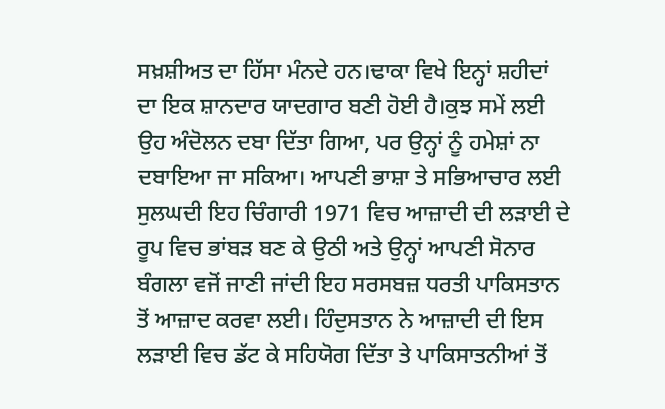ਸਖ਼ਸ਼ੀਅਤ ਦਾ ਹਿੱਸਾ ਮੰਨਦੇ ਹਨ।ਢਾਕਾ ਵਿਖੇ ਇਨ੍ਹਾਂ ਸ਼ਹੀਦਾਂ ਦਾ ਇਕ ਸ਼ਾਨਦਾਰ ਯਾਦਗਾਰ ਬਣੀ ਹੋਈ ਹੈ।ਕੁਝ ਸਮੇਂ ਲਈ ਉਹ ਅੰਦੋਲਨ ਦਬਾ ਦਿੱਤਾ ਗਿਆ, ਪਰ ਉਨ੍ਹਾਂ ਨੂੰ ਹਮੇਸ਼ਾਂ ਨਾ ਦਬਾਇਆ ਜਾ ਸਕਿਆ। ਆਪਣੀ ਭਾਸ਼ਾ ਤੇ ਸਭਿਆਚਾਰ ਲਈ ਸੁਲਘਦੀ ਇਹ ਚਿੰਗਾਰੀ 1971 ਵਿਚ ਆਜ਼ਾਦੀ ਦੀ ਲੜਾਈ ਦੇ ਰੂਪ ਵਿਚ ਭਾਂਬੜ ਬਣ ਕੇ ਉਠੀ ਅਤੇ ਉਨ੍ਹਾਂ ਆਪਣੀ ਸੋਨਾਰ ਬੰਗਲਾ ਵਜੋਂ ਜਾਣੀ ਜਾਂਦੀ ਇਹ ਸਰਸਬਜ਼ ਧਰਤੀ ਪਾਕਿਸਤਾਨ ਤੋਂ ਆਜ਼ਾਦ ਕਰਵਾ ਲਈ। ਹਿੰਦੁਸਤਾਨ ਨੇ ਆਜ਼ਾਦੀ ਦੀ ਇਸ ਲੜਾਈ ਵਿਚ ਡੱਟ ਕੇ ਸਹਿਯੋਗ ਦਿੱਤਾ ਤੇ ਪਾਕਿਸਾਤਨੀਆਂ ਤੋਂ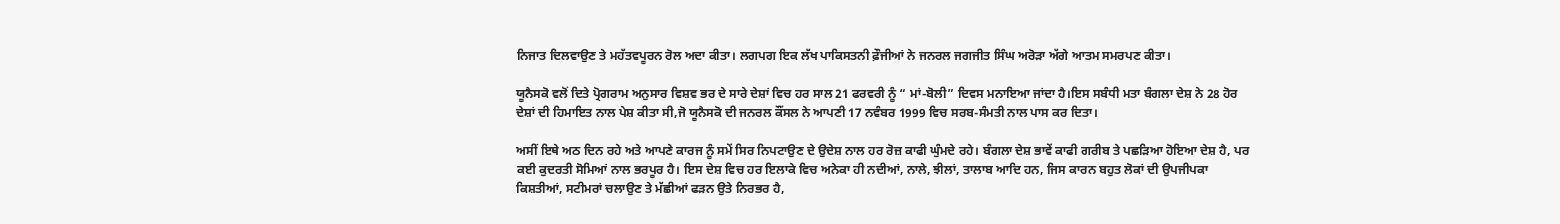ਨਿਜਾਤ ਦਿਲਵਾਉਣ ਤੇ ਮਹੱਤਵਪੂਰਨ ਰੋਲ ਅਦਾ ਕੀਤਾ। ਲਗਪਗ ਇਕ ਲੱਖ ਪਾਕਿਸਤਨੀ ਫ਼ੌਜੀਆਂ ਨੇ ਜਨਰਲ ਜਗਜੀਤ ਸਿੰਘ ਅਰੋੜਾ ਅੱਗੇ ਆਤਮ ਸਮਰਪਣ ਕੀਤਾ।

ਯੂਨੈਸਕੋ ਵਲੋਂ ਦਿਤੇ ਪ੍ਰੋਗਰਾਮ ਅਨੁਸਾਰ ਵਿਸ਼ਵ ਭਰ ਦੇ ਸਾਰੇ ਦੇਸ਼ਾਂ ਵਿਚ ਹਰ ਸਾਲ 21 ਫਰਵਰੀ ਨੂੰ “ ਮਾਂ-ਬੋਲੀ” ਦਿਵਸ ਮਨਾਇਆ ਜਾਂਦਾ ਹੈ।ਇਸ ਸਬੰਧੀ ਮਤਾ ਬੰਗਲਾ ਦੇਸ਼ ਨੇ 28 ਹੋਰ ਦੇਸ਼ਾਂ ਦੀ ਹਿਮਾਇਤ ਨਾਲ ਪੇਸ਼ ਕੀਤਾ ਸੀ,ਜੋ ਯੂਨੈਸਕੋ ਦੀ ਜਨਰਲ ਕੌਂਸਲ ਨੇ ਆਪਣੀ 17 ਨਵੰਬਰ 1999 ਵਿਚ ਸਰਬ-ਸੰਮਤੀ ਨਾਲ ਪਾਸ ਕਰ ਦਿਤਾ।

ਅਸੀਂ ਇਥੇ ਅਠ ਦਿਨ ਰਹੇ ਅਤੇ ਆਪਣੇ ਕਾਰਜ ਨੂੰ ਸਮੇਂ ਸਿਰ ਨਿਪਟਾਉਣ ਦੇ ਉਦੇਸ਼ ਨਾਲ ਹਰ ਰੋਜ਼ ਕਾਫੀ ਘੁੰਮਦੇ ਰਹੇ। ਬੰਗਲਾ ਦੇਸ਼ ਭਾਵੇਂ ਕਾਫੀ ਗਰੀਬ ਤੇ ਪਛੜਿਆ ਹੋਇਆ ਦੇਸ਼ ਹੈ, ਪਰ ਕਈ ਕੁਦਰਤੀ ਸੋਮਿਆਂ ਨਾਲ ਭਰਪੂਰ ਹੈ। ਇਸ ਦੇਸ਼ ਵਿਚ ਹਰ ਇਲਾਕੇ ਵਿਚ ਅਨੇਕਾ ਹੀ ਨਦੀਆਂ, ਨਾਲੇ, ਝੀਲਾਂ, ਤਾਲਾਬ ਆਦਿ ਹਨ, ਜਿਸ ਕਾਰਨ ਬਹੁਤ ਲੋਕਾਂ ਦੀ ਉਪਜੀਪਕਾ ਕਿਸ਼ਤੀਆਂ, ਸਟੀਮਰਾਂ ਚਲਾਉਣ ਤੇ ਮੱਛੀਆਂ ਫੜਨ ਉਤੇ ਨਿਰਭਰ ਹੈ,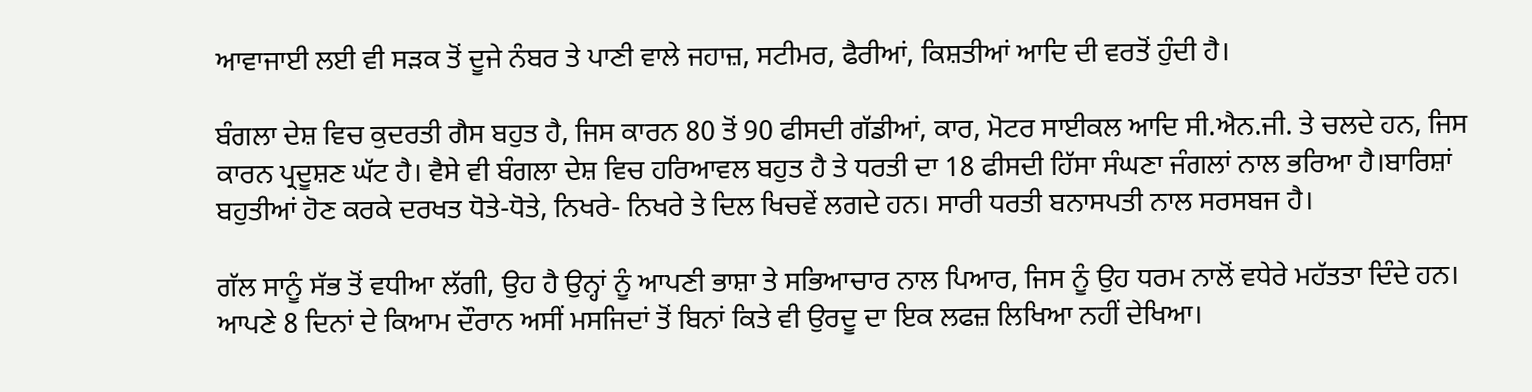ਆਵਾਜਾਈ ਲਈ ਵੀ ਸੜਕ ਤੋਂ ਦੂਜੇ ਨੰਬਰ ਤੇ ਪਾਣੀ ਵਾਲੇ ਜਹਾਜ਼, ਸਟੀਮਰ, ਫੈਰੀਆਂ, ਕਿਸ਼ਤੀਆਂ ਆਦਿ ਦੀ ਵਰਤੋਂ ਹੁੰਦੀ ਹੈ।

ਬੰਗਲਾ ਦੇਸ਼ ਵਿਚ ਕੁਦਰਤੀ ਗੈਸ ਬਹੁਤ ਹੈ, ਜਿਸ ਕਾਰਨ 80 ਤੋਂ 90 ਫੀਸਦੀ ਗੱਡੀਆਂ, ਕਾਰ, ਮੋਟਰ ਸਾਈਕਲ ਆਦਿ ਸੀ.ਐਨ.ਜੀ. ਤੇ ਚਲਦੇ ਹਨ, ਜਿਸ ਕਾਰਨ ਪ੍ਰਦੂਸ਼ਣ ਘੱਟ ਹੈ। ਵੈਸੇ ਵੀ ਬੰਗਲਾ ਦੇਸ਼ ਵਿਚ ਹਰਿਆਵਲ ਬਹੁਤ ਹੈ ਤੇ ਧਰਤੀ ਦਾ 18 ਫੀਸਦੀ ਹਿੱਸਾ ਸੰਘਣਾ ਜੰਗਲਾਂ ਨਾਲ ਭਰਿਆ ਹੈ।ਬਾਰਿਸ਼ਾਂ ਬਹੁਤੀਆਂ ਹੋਣ ਕਰਕੇ ਦਰਖਤ ਧੋਤੇ-ਧੋਤੇ, ਨਿਖਰੇ- ਨਿਖਰੇ ਤੇ ਦਿਲ ਖਿਚਵੇਂ ਲਗਦੇ ਹਨ। ਸਾਰੀ ਧਰਤੀ ਬਨਾਸਪਤੀ ਨਾਲ ਸਰਸਬਜ ਹੈ।

ਗੱਲ ਸਾਨੂੰ ਸੱਭ ਤੋਂ ਵਧੀਆ ਲੱਗੀ, ਉਹ ਹੈ ਉਨ੍ਹਾਂ ਨੂੰ ਆਪਣੀ ਭਾਸ਼ਾ ਤੇ ਸਭਿਆਚਾਰ ਨਾਲ ਪਿਆਰ, ਜਿਸ ਨੂੰ ਉਹ ਧਰਮ ਨਾਲੋਂ ਵਧੇਰੇ ਮਹੱਤਤਾ ਦਿੰਦੇ ਹਨ। ਆਪਣੇ 8 ਦਿਨਾਂ ਦੇ ਕਿਆਮ ਦੌਰਾਨ ਅਸੀਂ ਮਸਜਿਦਾਂ ਤੋਂ ਬਿਨਾਂ ਕਿਤੇ ਵੀ ਉਰਦੂ ਦਾ ਇਕ ਲਫਜ਼ ਲਿਖਿਆ ਨਹੀਂ ਦੇਖਿਆ।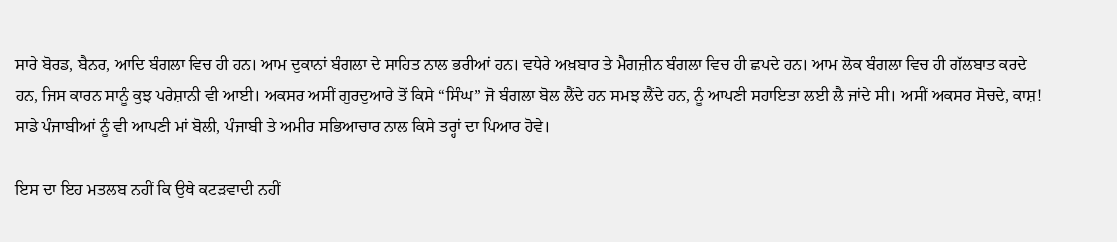ਸਾਰੇ ਬੋਰਡ, ਬੈਨਰ, ਆਦਿ ਬੰਗਲਾ ਵਿਚ ਹੀ ਹਨ। ਆਮ ਦੁਕਾਨਾਂ ਬੰਗਲਾ ਦੇ ਸਾਹਿਤ ਨਾਲ ਭਰੀਆਂ ਹਨ। ਵਧੇਰੇ ਅਖ਼ਬਾਰ ਤੇ ਮੈਗਜ਼ੀਨ ਬੰਗਲਾ ਵਿਚ ਹੀ ਛਪਦੇ ਹਨ। ਆਮ ਲੋਕ ਬੰਗਲਾ ਵਿਚ ਹੀ ਗੱਲਬਾਤ ਕਰਦੇ ਹਨ, ਜਿਸ ਕਾਰਨ ਸਾਨੂੰ ਕੁਝ ਪਰੇਸ਼ਾਨੀ ਵੀ ਆਈ। ਅਕਸਰ ਅਸੀਂ ਗੁਰਦੁਆਰੇ ਤੋਂ ਕਿਸੇ “ਸਿੰਘ” ਜੋ ਬੰਗਲਾ ਬੋਲ ਲੈਂਦੇ ਹਨ ਸਮਝ ਲੈਂਦੇ ਹਨ, ਨੂੰ ਆਪਣੀ ਸਹਾਇਤਾ ਲਈ ਲੈ ਜਾਂਦੇ ਸੀ। ਅਸੀਂ ਅਕਸਰ ਸੋਚਦੇ, ਕਾਸ਼! ਸਾਡੇ ਪੰਜਾਬੀਆਂ ਨੂੰ ਵੀ ਆਪਣੀ ਮਾਂ ਬੋਲੀ, ਪੰਜਾਬੀ ਤੇ ਅਮੀਰ ਸਭਿਆਚਾਰ ਨਾਲ ਕਿਸੇ ਤਰ੍ਹਾਂ ਦਾ ਪਿਆਰ ਹੋਵੇ।

ਇਸ ਦਾ ਇਹ ਮਤਲਬ ਨਹੀਂ ਕਿ ਉਥੇ ਕਟੜਵਾਦੀ ਨਹੀਂ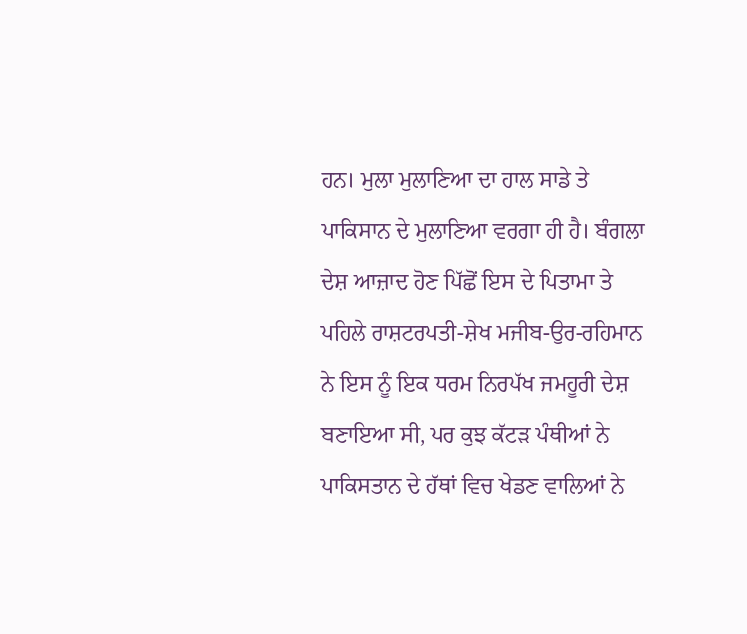ਹਨ। ਮੁਲਾ ਮੁਲਾਣਿਆ ਦਾ ਹਾਲ ਸਾਡੇ ਤੇ ਪਾਕਿਸਾਨ ਦੇ ਮੁਲਾਣਿਆ ਵਰਗਾ ਹੀ ਹੈ। ਬੰਗਲਾ ਦੇਸ਼ ਆਜ਼ਾਦ ਹੋਣ ਪਿੱਛੋਂ ਇਸ ਦੇ ਪਿਤਾਮਾ ਤੇ ਪਹਿਲੇ ਰਾਸ਼ਟਰਪਤੀ-ਸ਼ੇਖ ਮਜੀਬ-ਉਰ-ਰਹਿਮਾਨ ਨੇ ਇਸ ਨੂੰ ਇਕ ਧਰਮ ਨਿਰਪੱਖ ਜਮਹੂਰੀ ਦੇਸ਼ ਬਣਾਇਆ ਸੀ, ਪਰ ਕੁਝ ਕੱਟੜ ਪੰਥੀਆਂ ਨੇ ਪਾਕਿਸਤਾਨ ਦੇ ਹੱਥਾਂ ਵਿਚ ਖੇਡਣ ਵਾਲਿਆਂ ਨੇ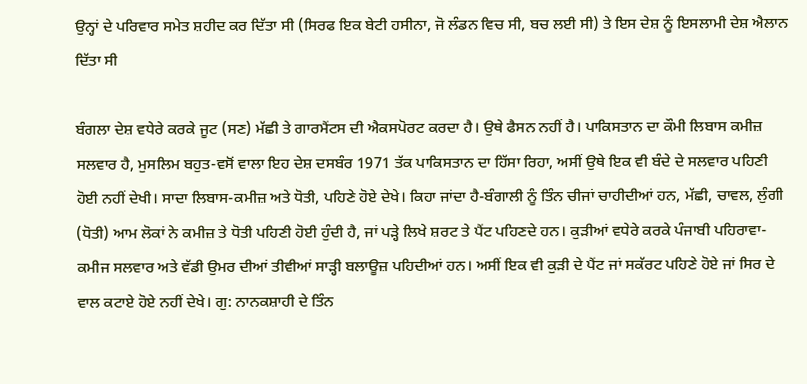ਉਨ੍ਹਾਂ ਦੇ ਪਰਿਵਾਰ ਸਮੇਤ ਸ਼ਹੀਦ ਕਰ ਦਿੱਤਾ ਸੀ (ਸਿਰਫ ਇਕ ਬੇਟੀ ਹਸੀਨਾ, ਜੋ ਲੰਡਨ ਵਿਚ ਸੀ, ਬਚ ਲਈ ਸੀ) ਤੇ ਇਸ ਦੇਸ਼ ਨੂੰ ਇਸਲਾਮੀ ਦੇਸ਼ ਐਲਾਨ ਦਿੱਤਾ ਸੀ

ਬੰਗਲਾ ਦੇਸ਼ ਵਧੇਰੇ ਕਰਕੇ ਜੂਟ (ਸਣ) ਮੱਛੀ ਤੇ ਗਾਰਮੈਂਟਸ ਦੀ ਐਕਸਪੋਰਟ ਕਰਦਾ ਹੈ। ਉਥੇ ਫੈਸਨ ਨਹੀਂ ਹੈ। ਪਾਕਿਸਤਾਨ ਦਾ ਕੌਮੀ ਲਿਬਾਸ ਕਮੀਜ਼ ਸਲਵਾਰ ਹੈ, ਮੁਸਲਿਮ ਬਹੁਤ-ਵਸੋਂ ਵਾਲਾ ਇਹ ਦੇਸ਼ ਦਸਬੰਰ 1971 ਤੱਕ ਪਾਕਿਸਤਾਨ ਦਾ ਹਿੱਸਾ ਰਿਹਾ, ਅਸੀਂ ਉਥੇ ਇਕ ਵੀ ਬੰਦੇ ਦੇ ਸਲਵਾਰ ਪਹਿਣੀ ਹੋਈ ਨਹੀਂ ਦੇਖੀ। ਸਾਦਾ ਲਿਬਾਸ-ਕਮੀਜ਼ ਅਤੇ ਧੋਤੀ, ਪਹਿਣੇ ਹੋਏ ਦੇਖੇ। ਕਿਹਾ ਜਾਂਦਾ ਹੈ-ਬੰਗਾਲੀ ਨੂੰ ਤਿੰਨ ਚੀਜਾਂ ਚਾਹੀਦੀਆਂ ਹਨ, ਮੱਛੀ, ਚਾਵਲ, ਲੁੰਗੀ (ਧੋਤੀ) ਆਮ ਲੋਕਾਂ ਨੇ ਕਮੀਜ਼ ਤੇ ਧੋਤੀ ਪਹਿਣੀ ਹੋਈ ਹੁੰਦੀ ਹੈ, ਜਾਂ ਪੜ੍ਹੇ ਲਿਖੇ ਸ਼ਰਟ ਤੇ ਪੈਂਟ ਪਹਿਣਦੇ ਹਨ। ਕੁੜੀਆਂ ਵਧੇਰੇ ਕਰਕੇ ਪੰਜਾਬੀ ਪਹਿਰਾਵਾ-ਕਮੀਜ ਸਲਵਾਰ ਅਤੇ ਵੱਡੀ ਉਮਰ ਦੀਆਂ ਤੀਵੀਆਂ ਸਾੜ੍ਹੀ ਬਲਾਊਜ਼ ਪਹਿਦੀਆਂ ਹਨ। ਅਸੀਂ ਇਕ ਵੀ ਕੁੜੀ ਦੇ ਪੈਂਟ ਜਾਂ ਸਕੱਰਟ ਪਹਿਣੇ ਹੋਏ ਜਾਂ ਸਿਰ ਦੇ ਵਾਲ ਕਟਾਏ ਹੋਏ ਨਹੀਂ ਦੇਖੇ। ਗੁ: ਨਾਨਕਸ਼ਾਹੀ ਦੇ ਤਿੰਨ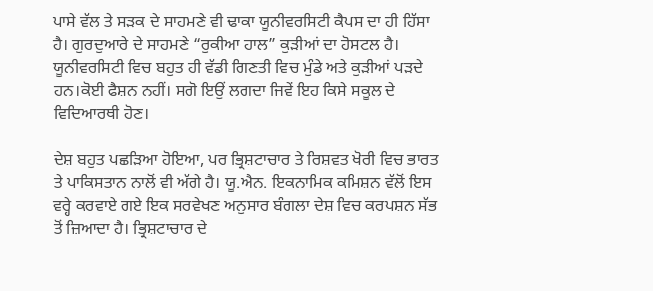ਪਾਸੇ ਵੱਲ ਤੇ ਸੜਕ ਦੇ ਸਾਹਮਣੇ ਵੀ ਢਾਕਾ ਯੂਨੀਵਰਸਿਟੀ ਕੈਪਸ ਦਾ ਹੀ ਹਿੱਸਾ ਹੈ। ਗੁਰਦੁਆਰੇ ਦੇ ਸਾਹਮਣੇ “ਰੁਕੀਆ ਹਾਲ” ਕੁੜੀਆਂ ਦਾ ਹੋਸਟਲ ਹੈ। ਯੂਨੀਵਰਸਿਟੀ ਵਿਚ ਬਹੁਤ ਹੀ ਵੱਡੀ ਗਿਣਤੀ ਵਿਚ ਮੁੰਡੇ ਅਤੇ ਕੁੜੀਆਂ ਪੜਦੇ ਹਨ।ਕੋਈ ਫੈਸ਼ਨ ਨਹੀਂ। ਸਗੋ ਇਉਂ ਲਗਦਾ ਜਿਵੇਂ ਇਹ ਕਿਸੇ ਸਕੂਲ ਦੇ ਵਿਦਿਆਰਥੀ ਹੋਣ।

ਦੇਸ਼ ਬਹੁਤ ਪਛੜਿਆ ਹੋਇਆ, ਪਰ ਭ੍ਰਿਸ਼ਟਾਚਾਰ ਤੇ ਰਿਸ਼ਵਤ ਖੋਰੀ ਵਿਚ ਭਾਰਤ ਤੇ ਪਾਕਿਸਤਾਨ ਨਾਲੋਂ ਵੀ ਅੱਗੇ ਹੈ। ਯੂ.ਐਨ. ਇਕਨਾਮਿਕ ਕਮਿਸ਼ਨ ਵੱਲੋਂ ਇਸ ਵਰ੍ਹੇ ਕਰਵਾਏ ਗਏ ਇਕ ਸਰਵੇਖਣ ਅਨੁਸਾਰ ਬੰਗਲਾ ਦੇਸ਼ ਵਿਚ ਕਰਪਸ਼ਨ ਸੱਭ ਤੋਂ ਜ਼ਿਆਦਾ ਹੈ। ਭ੍ਰਿਸ਼ਟਾਚਾਰ ਦੇ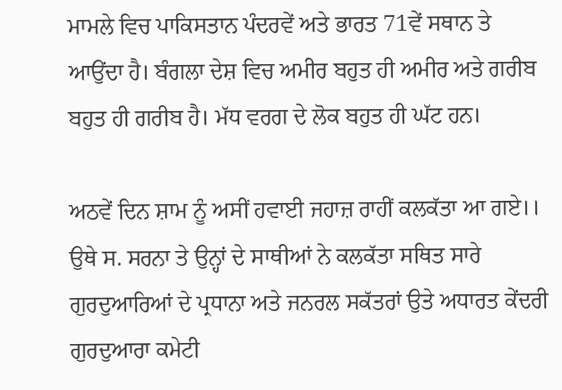ਮਾਮਲੇ ਵਿਚ ਪਾਕਿਸਤਾਨ ਪੰਦਰਵੇਂ ਅਤੇ ਭਾਰਤ 71ਵੇਂ ਸਥਾਨ ਤੇ ਆਉਂਦਾ ਹੈ। ਬੰਗਲਾ ਦੇਸ਼ ਵਿਚ ਅਮੀਰ ਬਹੁਤ ਹੀ ਅਮੀਰ ਅਤੇ ਗਰੀਬ ਬਹੁਤ ਹੀ ਗਰੀਬ ਹੈ। ਮੱਧ ਵਰਗ ਦੇ ਲੋਕ ਬਹੁਤ ਹੀ ਘੱਟ ਹਨ।

ਅਠਵੇਂ ਦਿਨ ਸ਼ਾਮ ਨੂੰ ਅਸੀਂ ਹਵਾਈ ਜਹਾਜ਼ ਰਾਹੀਂ ਕਲਕੱਤਾ ਆ ਗਏ।। ਉਥੇ ਸ. ਸਰਨਾ ਤੇ ਉਨ੍ਹਾਂ ਦੇ ਸਾਥੀਆਂ ਨੇ ਕਲਕੱਤਾ ਸਥਿਤ ਸਾਰੇ ਗੁਰਦੁਆਰਿਆਂ ਦੇ ਪ੍ਰਧਾਨਾ ਅਤੇ ਜਨਰਲ ਸਕੱਤਰਾਂ ਉਤੇ ਅਧਾਰਤ ਕੇਂਦਰੀ ਗੁਰਦੁਆਰਾ ਕਮੇਟੀ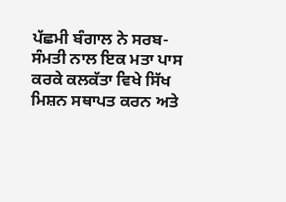ਪੱਛਮੀ ਬੰਗਾਲ ਨੇ ਸਰਬ-ਸੰਮਤੀ ਨਾਲ ਇਕ ਮਤਾ ਪਾਸ ਕਰਕੇ ਕਲਕੱਤਾ ਵਿਖੇ ਸਿੱਖ ਮਿਸ਼ਨ ਸਥਾਪਤ ਕਰਨ ਅਤੇ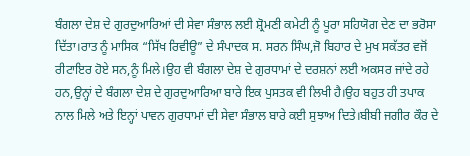ਬੰਗਲਾ ਦੇਸ਼ ਦੇ ਗੁਰਦੁਆਰਿਆਂ ਦੀ ਸੇਵਾ ਸੰਭਾਲ ਲਈ ਸ਼੍ਰੋਮਣੀ ਕਮੇਟੀ ਨੂੰ ਪੂਰਾ ਸਹਿਯੋਗ ਦੇਣ ਦਾ ਭਰੋਸਾ ਦਿੱਤਾ।ਰਾਤ ਨੂੰ ਮਾਸਿਕ “ਸਿੱਖ ਰਿਵੀਊ” ਦੇ ਸੰਪਾਦਕ ਸ. ਸਰਨ ਸਿੰਘ,ਜੋ ਬਿਹਾਰ ਦੇ ਮੁਖ ਸਕੱਤਰ ਵਜੋਂ ਰੀਟਾਇਰ ਹੋਏ ਸਨ,ਨੂੰ ਮਿਲੇ।ਉਹ ਵੀ ਬੰਗਲਾ ਦੇਸ਼ ਦੇ ਗੁਰਧਾਮਾਂ ਦੇ ਦਰਸ਼ਨਾਂ ਲਈ ਅਕਸਰ ਜਾਂਦੇ ਰਹੇ ਹਨ,ਉਨ੍ਹਾਂ ਦੇ ਬੰਗਲਾ ਦੇਸ਼ ਦੇ ਗੁਰਦੁਆਰਿਆ ਬਾਰੇ ਇਕ ਪੁਸਤਕ ਵੀ ਲਿਖੀ ਹੈ।ਉਹ ਬਹੁਤ ਹੀ ਤਪਾਕ ਨਾਲ ਮਿਲੇ ਅਤੇ ਇਨ੍ਹਾਂ ਪਾਵਨ ਗੁਰਧਾਮਾਂ ਦੀ ਸੇਵਾ ਸੰਭਾਲ ਬਾਰੇ ਕਈ ਸੁਝਾਅ ਦਿਤੇ।ਬੀਬੀ ਜਗੀਰ ਕੌਰ ਦੇ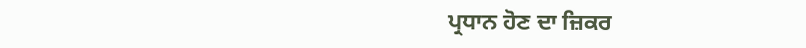ਪ੍ਰਧਾਨ ਹੋਣ ਦਾ ਜ਼ਿਕਰ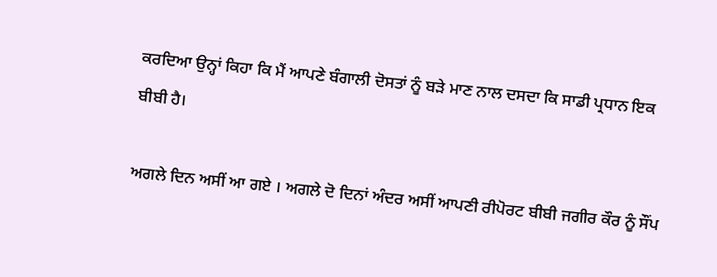ਕਰਦਿਆ ਉਨ੍ਹਾਂ ਕਿਹਾ ਕਿ ਮੈਂ ਆਪਣੇ ਬੰਗਾਲੀ ਦੋਸਤਾਂ ਨੂੰ ਬੜੇ ਮਾਣ ਨਾਲ ਦਸਦਾ ਕਿ ਸਾਡੀ ਪ੍ਰਧਾਨ ਇਕ ਬੀਬੀ ਹੈ।

ਅਗਲੇ ਦਿਨ ਅਸੀਂ ਆ ਗਏ । ਅਗਲੇ ਦੋ ਦਿਨਾਂ ਅੰਦਰ ਅਸੀਂ ਆਪਣੀ ਰੀਪੋਰਟ ਬੀਬੀ ਜਗੀਰ ਕੌਰ ਨੂੰ ਸੌਂਪ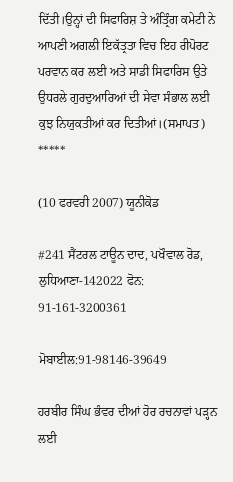ਦਿੱਤੀ।ਉਨ੍ਹਾਂ ਦੀ ਸਿਫਾਰਿਸ਼ ਤੇ ਅੰਤ੍ਰਿੰਗ ਕਮੇਟੀ ਨੇ ਆਪਣੀ ਅਗਲੀ ਇਕੱਤ੍ਰਤਾ ਵਿਚ ਇਹ ਰੀਪੋਰਟ ਪਰਵਾਨ ਕਰ ਲਈ ਅਤੇ ਸਾਡੀ ਸਿਫਾਰਿਸ ਉਤੇ ਉਧਰਲੇ ਗੁਰਦੁਆਰਿਆਂ ਦੀ ਸੇਵਾ ਸੰਭਾਲ ਲਈ ਕੁਝ ਨਿਯੁਕਤੀਆਂ ਕਰ ਦਿਤੀਆਂ।(ਸਮਾਪਤ)
*****

(10 ਫਰਵਰੀ 2007) ਯੂਨੀਕੋਡ

#241 ਸੈਂਟਰਲ ਟਾਊਨ ਦਾਦ, ਪਖੌਵਾਲ ਰੋਡ, ਲੁਧਿਆਣਾ-142022 ਫੋਨ: 91-161-3200361

ਮੋਬਾਈਲ:91-98146-39649

ਹਰਬੀਰ ਸਿੰਘ ਭੰਵਰ ਦੀਆਂ ਹੋਰ ਰਚਨਾਵਾਂ ਪੜ੍ਹਨ ਲਈ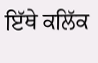ਇੱਥੇ ਕਲਿੱਕ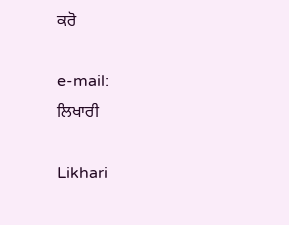ਕਰੋ

e-mail:
ਲਿਖਾਰੀ

Likhari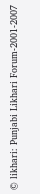© likhari: Punjabi Likhari Forum-2001-2007